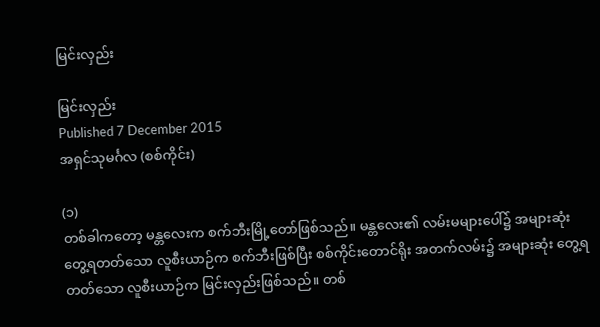မြင်းလှည်း

မြင်းလှည်း
Published 7 December 2015
အရှင်သုမင်္ဂလ (စစ်ကိုင်း)

(၁)
တစ်ခါကတော့ မန္တလေးက စက်ဘီးမြို့တော်ဖြစ်သည်။ မန္တလေး၏ လမ်းမများပေါ်၌ အများဆုံး တွေ့ရတတ်သော လူစီးယာဉ်က စက်ဘီးဖြစ်ပြီး စစ်ကိုင်းတောင်ရိုး အတက်လမ်း၌ အများဆုံး တွေ့ရတတ်သော လူစီးယာဉ်က မြင်းလှည်းဖြစ်သည်။ တစ်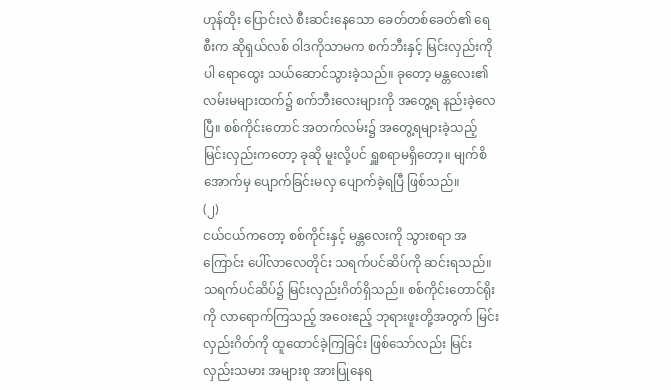ဟုန်ထိုး ပြောင်းလဲ စီးဆင်းနေသော ခေတ်တစ်ခေတ်၏ ရေစီးက ဆိုရှယ်လစ် ဝါဒကိုသာမက စက်ဘီးနှင့် မြင်းလှည်းကိုပါ ရောထွေး သယ်ဆောင်သွားခဲ့သည်။ ခုတော့ မန္တလေး၏ လမ်းမများထက်၌ စက်ဘီးလေးများကို အတွေ့ရ နည်းခဲ့လေပြီ။ စစ်ကိုင်းတောင် အတက်လမ်း၌ အတွေ့ရများခဲ့သည့် မြင်းလှည်းကတော့ ခုဆို မူးလို့ပင် ရှူစရာမရှိတော့။ မျက်စိအောက်မှ ပျောက်ခြင်းမလှ ပျောက်ခဲ့ရပြီ ဖြစ်သည်။
(၂)
ငယ်ငယ်ကတော့ စစ်ကိုင်းနှင့် မန္တလေးကို သွားစရာ အကြောင်း ပေါ်လာလေတိုင်း သရက်ပင်ဆိပ်ကို ဆင်းရသည်။ သရက်ပင်ဆိပ်၌ မြင်းလှည်းဂိတ်ရှိသည်။ စစ်ကိုင်းတောင်ရိုးကို လာရောက်ကြသည့် အဝေးဧည့် ဘုရားဖူးတို့အတွက် မြင်းလှည်းဂိတ်ကို ထူထောင်ခဲ့ကြခြင်း ဖြစ်သော်လည်း မြင်းလှည်းသမား အများစု အားပြုနေရ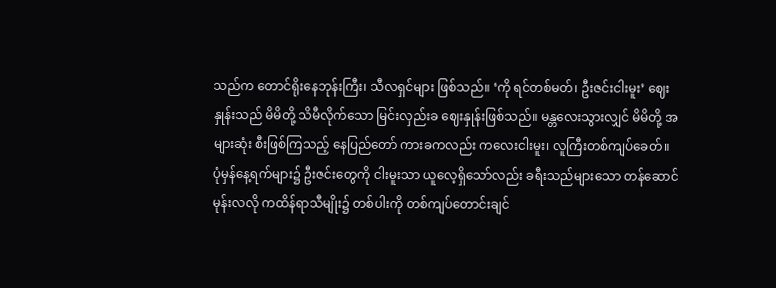သည်က တောင်ရိုးနေဘုန်းကြီး၊ သီလရှင်များ ဖြစ်သည်။ ‘ကို ရင်တစ်မတ်၊ ဦးဇင်းငါးမူး’ ဈေးနှုန်းသည် မိမိတို့ သိမီလိုက်သော မြင်းလှည်းခ ဈေးနှုန်းဖြစ်သည်။ မန္တလေးသွားလျှင် မိမိတို့ အများဆုံး စီးဖြစ်ကြသည့် နေပြည်တော် ကားခကလည်း ကလေးငါးမူး၊ လူကြီးတစ်ကျပ်ခေတ်။
ပုံမှန်နေ့ရက်များ၌ ဦးဇင်းတွေကို ငါးမူးသာ ယူလေ့ရှိသော်လည်း ခရီးသည်များသော တန်ဆောင်မုန်းလလို ကထိန်ရာသီမျိုး၌ တစ်ပါးကို တစ်ကျပ်တောင်းချင်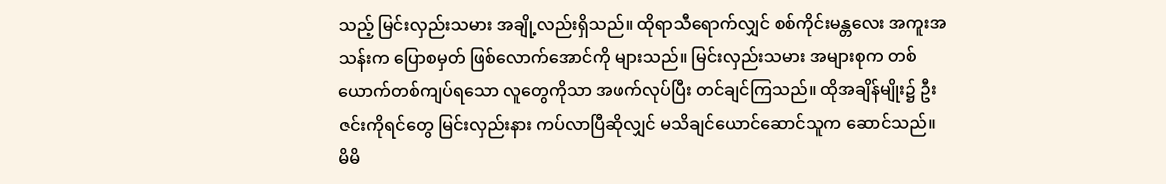သည့် မြင်းလှည်းသမား အချို့လည်းရှိသည်။ ထိုရာသီရောက်လျှင် စစ်ကိုင်းမန္တလေး အကူးအသန်းက ပြောစမှတ် ဖြစ်လောက်အောင်ကို များသည်။ မြင်းလှည်းသမား အများစုက တစ်ယောက်တစ်ကျပ်ရသော လူတွေကိုသာ အဖက်လုပ်ပြီး တင်ချင်ကြသည်။ ထိုအချိန်မျိုး၌ ဦးဇင်းကိုရင်တွေ မြင်းလှည်းနား ကပ်လာပြီဆိုလျှင် မသိချင်ယောင်ဆောင်သူက ဆောင်သည်။
မိမိ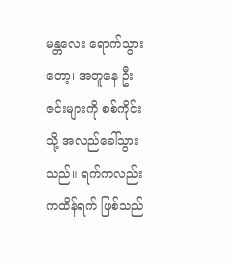မန္တလေး ရောက်သွားတော့၊ အတူနေ ဦးဇင်းများကို စစ်ကိုင်းသို့ အလည်ခေါ်သွားသည်။ ရက်ကလည်း ကထိန်ရက် ဖြစ်သည်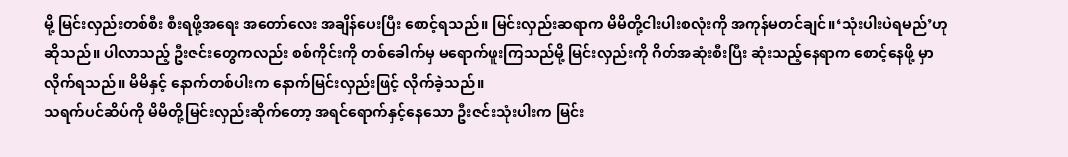မို့ မြင်းလှည်းတစ်စီး စီးရဖို့အရေး အတော်လေး အချိန်ပေးပြီး စောင့်ရသည်။ မြင်းလှည်းဆရာက မိမိတို့ငါးပါးစလုံးကို အကုန်မတင်ချင်။‘သုံးပါးပဲရမည်’ဟုဆိုသည်။ ပါလာသည့် ဦးဇင်းတွေကလည်း စစ်ကိုင်းကို တစ်ခေါက်မှ မရောက်ဖူးကြသည်မို့ မြင်းလှည်းကို ဂိတ်အဆုံးစီးပြီး ဆုံးသည့်နေရာက စောင့်နေဖို့ မှာလိုက်ရသည်။ မိမိနှင့် နောက်တစ်ပါးက နောက်မြင်းလှည်းဖြင့် လိုက်ခဲ့သည်။
သရက်ပင်ဆိပ်ကို မိမိတို့မြင်းလှည်းဆိုက်တော့ အရင်ရောက်နှင့်နေသော ဦးဇင်းသုံးပါးက မြင်း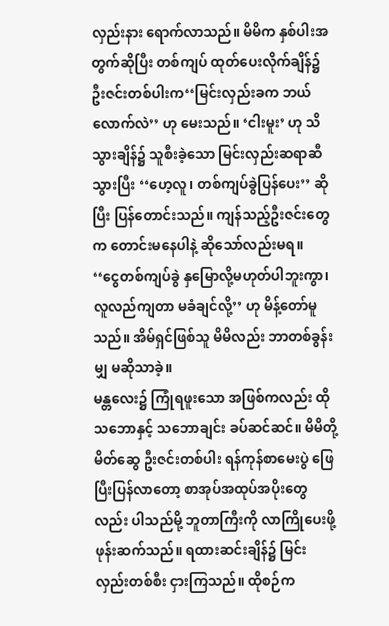လှည်းနား ရောက်လာသည်။ မိမိက နှစ်ပါးအတွက်ဆိုပြီး တစ်ကျပ် ထုတ်ပေးလိုက်ချိန်၌ ဦးဇင်းတစ်ပါးက‘‘မြင်းလှည်းခက ဘယ်လောက်လဲ’’ ဟု မေးသည်။ ‘ငါးမူး’ ဟု သိသွားချိန်၌ သူစီးခဲ့သော မြင်းလှည်းဆရာဆီသွားပြီး ‘‘ဟေ့လူ၊ တစ်ကျပ်ခွဲပြန်ပေး’’ ဆိုပြီး ပြန်တောင်းသည်။ ကျန်သည့်ဦးဇင်းတွေက တောင်းမနေပါနဲ့ ဆိုသော်လည်းမရ။         ‘‘ငွေတစ်ကျပ်ခွဲ နှမြောလို့မဟုတ်ပါဘူးကွာ၊ လူလည်ကျတာ မခံချင်လို့’’ ဟု မိန့်တော်မူသည်။ အိမ်ရှင်ဖြစ်သူ မိမိလည်း ဘာတစ်ခွန်းမျှ မဆိုသာခဲ့။
မန္တလေး၌ ကြုံရဖူးသော အဖြစ်ကလည်း ထိုသဘောနှင့် သဘောချင်း ခပ်ဆင်ဆင်။ မိမိတို့ မိတ်ဆွေ ဦးဇင်းတစ်ပါး ရန်ကုန်စာမေးပွဲ ဖြေပြီးပြန်လာတော့ စာအုပ်အထုပ်အပိုးတွေလည်း ပါသည်မို့ ဘူတာကြီးကို လာကြိုပေးဖို့ ဖုန်းဆက်သည်။ ရထားဆင်းချိန်၌ မြင်းလှည်းတစ်စီး ငှားကြသည်။ ထိုစဉ်က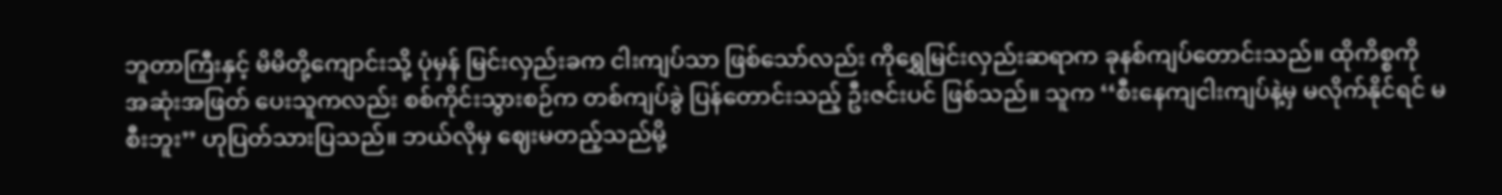ဘူတာကြီးနှင့် မိမိတို့ကျောင်းသို့ ပုံမှန် မြင်းလှည်းခက ငါးကျပ်သာ ဖြစ်သော်လည်း ကိုရွှေမြင်းလှည်းဆရာက ခုနစ်ကျပ်တောင်းသည်။ ထိုကိစ္စကို အဆုံးအဖြတ် ပေးသူကလည်း စစ်ကိုင်းသွားစဉ်က တစ်ကျပ်ခွဲ ပြန်တောင်းသည့် ဦးဇင်းပင် ဖြစ်သည်။ သူက ‘‘စီးနေကျငါးကျပ်နဲ့မှ မလိုက်နိုင်ရင် မစီးဘူး’’ ဟုပြတ်သားပြသည်။ ဘယ်လိုမှ ဈေးမတည့်သည်မို့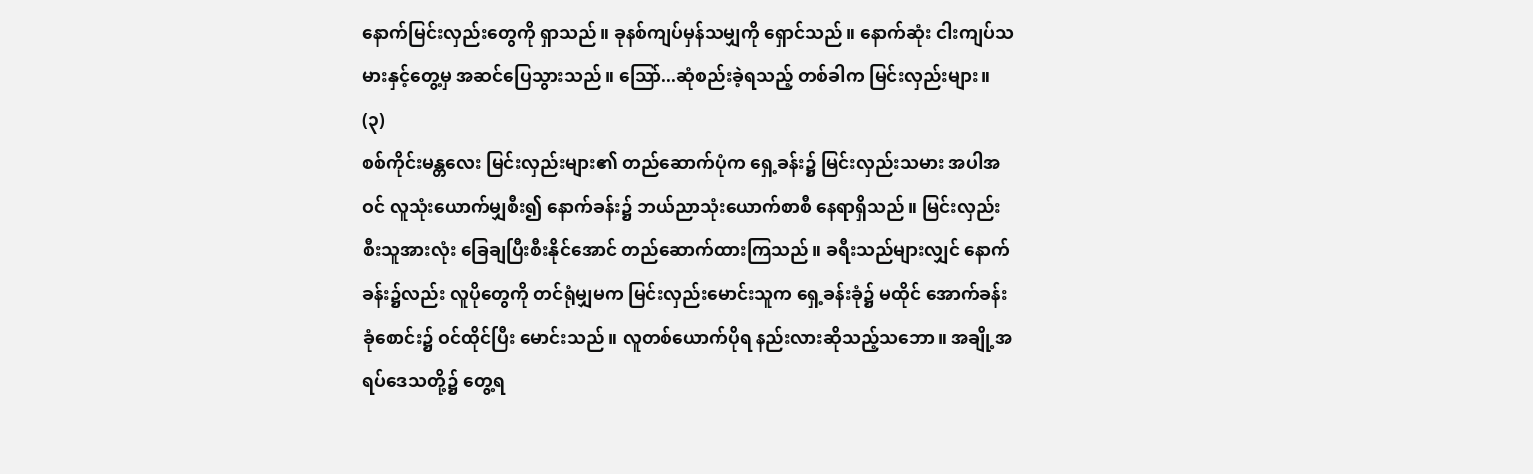နောက်မြင်းလှည်းတွေကို ရှာသည်။ ခုနစ်ကျပ်မှန်သမျှကို ရှောင်သည်။ နောက်ဆုံး ငါးကျပ်သမားနှင့်တွေ့မှ အဆင်ပြေသွားသည်။ သြော်...ဆုံစည်းခဲ့ရသည့် တစ်ခါက မြင်းလှည်းများ။
(၃)
စစ်ကိုင်းမန္တလေး မြင်းလှည်းများ၏ တည်ဆောက်ပုံက ရှေ့ခန်း၌ မြင်းလှည်းသမား အပါအဝင် လူသုံးယောက်မျှစီး၍ နောက်ခန်း၌ ဘယ်ညာသုံးယောက်စာစီ နေရာရှိသည်။ မြင်းလှည်းစီးသူအားလုံး ခြေချပြီးစီးနိုင်အောင် တည်ဆောက်ထားကြသည်။ ခရီးသည်များလျှင် နောက်ခန်း၌လည်း လူပိုတွေကို တင်ရုံမျှမက မြင်းလှည်းမောင်းသူက ရှေ့ခန်းခုံ၌ မထိုင် အောက်ခန်းခုံစောင်း၌ ဝင်ထိုင်ပြီး မောင်းသည်။ လူတစ်ယောက်ပိုရ နည်းလားဆိုသည့်သဘော။ အချို့အရပ်ဒေသတို့၌ တွေ့ရ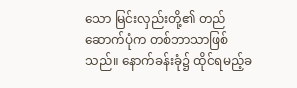သော မြင်းလှည်းတို့၏ တည်ဆောက်ပုံက တစ်ဘာသာဖြစ်သည်။ နောက်ခန်းခုံ၌ ထိုင်ရမည့်ခ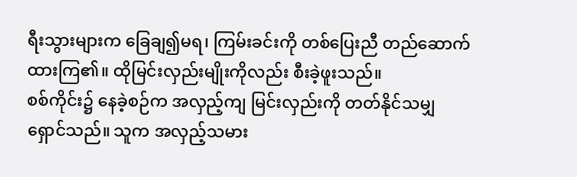ရီးသွားများက ခြေချ၍မရ၊ ကြမ်းခင်းကို တစ်ပြေးညီ တည်ဆောက်ထားကြ၏။ ထိုမြင်းလှည်းမျိုးကိုလည်း စီးခဲ့ဖူးသည်။
စစ်ကိုင်း၌ နေခဲ့စဉ်က အလှည့်ကျ မြင်းလှည်းကို တတ်နိုင်သမျှ ရှောင်သည်။ သူက အလှည့်သမား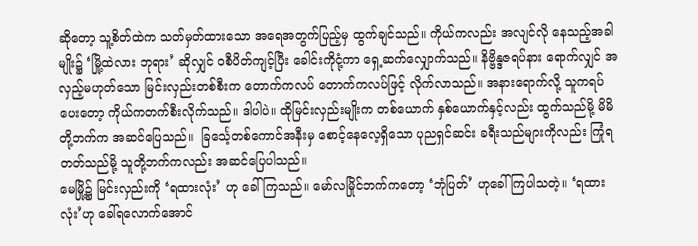ဆိုတော့ သူ့စိတ်ထဲက သတ်မှတ်ထားသော အရေအတွက်ပြည့်မှ ထွက်ချင်သည်။ ကိုယ်ကလည်း အလျင်လို နေသည့်အခါမျိုး၌ ‘မြို့ထဲလား ဘုရား’ ဆိုလျှင် ဝစီပိတ်ကျင့်ပြီး ခေါင်းကိုငုံ့ကာ ရှေ့ဆက်လျှောက်သည်။ နိဗ္ဗိန္ဒဇရပ်နား ရောက်လျှင် အလှည့်မဟုတ်သော မြင်းလှည်းတစ်စီးက တောက်ကလပ် တောက်ကလပ်ဖြင့် လိုက်လာသည်။ အနားရောက်လို့ သူကရပ်ပေးတော့ ကိုယ်ကတက်စီးလိုက်သည်။ ဒါပါပဲ။ ထိုမြင်းလှည်းမျိုးက တစ်ယောက် နှစ်ယောက်နှင့်လည်း ထွက်သည်မို့ မိမိတို့ဘက်က အဆင်ပြေသည်။  ခြင်္သေ့တစ်ကောင်အနီးမှ စောင့်နေလေ့ရှိသော ပုညရှင်ဆင်း ခရီးသည်များကိုလည်း ကြုံရတတ်သည်မို့ သူတို့ဘက်ကလည်း အဆင်ပြေပါသည်။
မေမြို့၌ မြင်းလှည်းကို ‘ရထားလုံး’ ဟု ခေါ်ကြသည်။ မော်လမြိုင်ဘက်ကတော့ ‘ဘုံပြတ်’ ဟုခေါ်ကြပါသတဲ့။ ‘ရထားလုံး’ဟု ခေါ်ရလောက်အောင်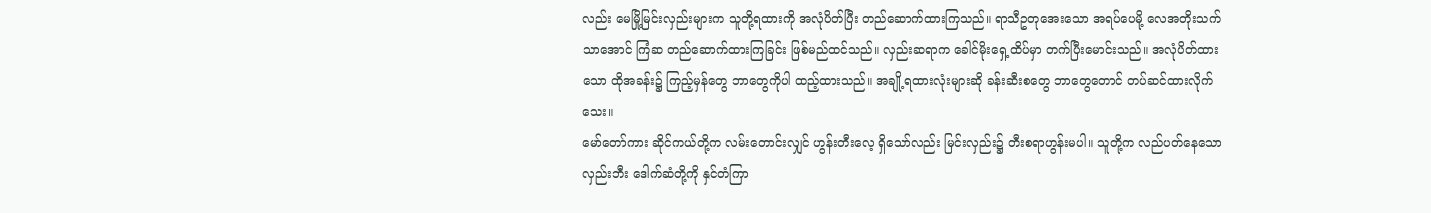လည်း မေမြို့မြင်းလှည်းများက သူတို့ရထားကို အလုံပိတ်ပြီး တည်ဆောက်ထားကြသည်။ ရာသီဥတုအေးသော အရပ်ပေမို့ လေအတိုးသက်သာအောင် ကြံဆ တည်ဆောက်ထားကြခြင်း ဖြစ်မည်ထင်သည်။ လှည်းဆရာက ခေါင်မိုးရှေ့ထိပ်မှာ တက်ပြီးမောင်းသည်။ အလုံပိတ်ထားသော ထိုအခန်း၌ ကြည့်မှန်တွေ ဘာတွေကိုပါ ထည့်ထားသည်။ အချို့ရထားလုံးများဆို ခန်းဆီးစတွေ ဘာတွေတောင် တပ်ဆင်ထားလိုက်သေး။
မော်တော်ကား ဆိုင်ကယ်တို့က လမ်းတောင်းလျှင် ဟွန်းတီးလေ့ ရှိသော်လည်း မြင်းလှည်း၌ တီးစရာဟွန်းမပါ။ သူတို့က လည်ပတ်နေသော လှည်းဘီး ဒေါက်ဆံတို့ကို နှင်တံကြာ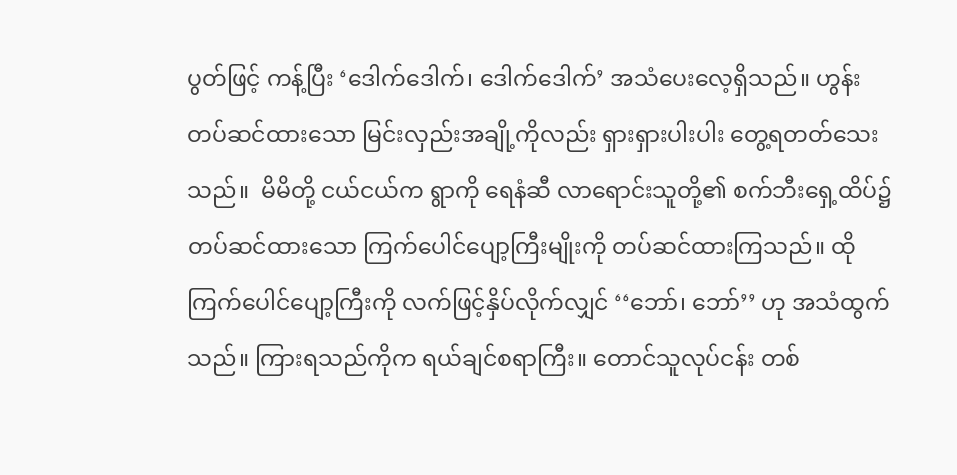ပွတ်ဖြင့် ကန့်ပြီး ‘ဒေါက်ဒေါက်၊ ဒေါက်ဒေါက်’ အသံပေးလေ့ရှိသည်။ ဟွန်းတပ်ဆင်ထားသော မြင်းလှည်းအချို့ကိုလည်း ရှားရှားပါးပါး တွေ့ရတတ်သေးသည်။  မိမိတို့ ငယ်ငယ်က ရွာကို ရေနံဆီ လာရောင်းသူတို့၏ စက်ဘီးရှေ့ထိပ်၌ တပ်ဆင်ထားသော ကြက်ပေါင်ပျော့ကြီးမျိုးကို တပ်ဆင်ထားကြသည်။ ထိုကြက်ပေါင်ပျော့ကြီးကို လက်ဖြင့်နှိပ်လိုက်လျှင် ‘‘ဘော်၊ ဘော်’’ ဟု အသံထွက်သည်။ ကြားရသည်ကိုက ရယ်ချင်စရာကြီး။ တောင်သူလုပ်ငန်း တစ်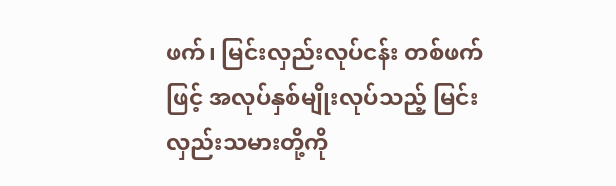ဖက်၊ မြင်းလှည်းလုပ်ငန်း တစ်ဖက်ဖြင့် အလုပ်နှစ်မျိုးလုပ်သည့် မြင်းလှည်းသမားတို့ကို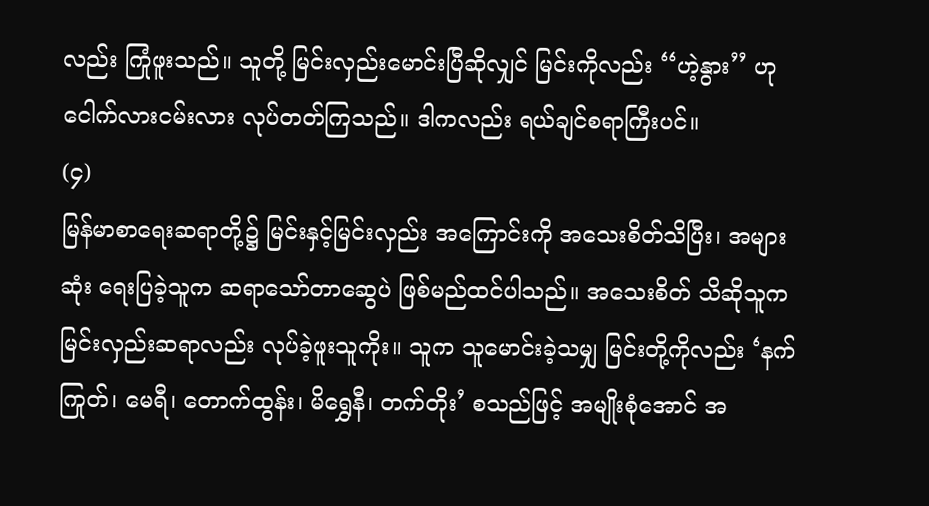လည်း ကြုံဖူးသည်။ သူတို့ မြင်းလှည်းမောင်းပြီဆိုလျှင် မြင်းကိုလည်း ‘‘ဟဲ့နွား’’ ဟု ငေါက်လားငမ်းလား လုပ်တတ်ကြသည်။ ဒါကလည်း ရယ်ချင်စရာကြီးပင်။
(၄)
မြန်မာစာရေးဆရာတို့၌ မြင်းနှင့်မြင်းလှည်း အကြောင်းကို အသေးစိတ်သိပြီး၊ အများဆုံး ရေးပြခဲ့သူက ဆရာသော်တာဆွေပဲ ဖြစ်မည်ထင်ပါသည်။ အသေးစိတ် သိဆိုသူက မြင်းလှည်းဆရာလည်း လုပ်ခဲ့ဖူးသူကိုး။ သူက သူမောင်းခဲ့သမျှ မြင်းတို့ကိုလည်း ‘နက်ကြုတ်၊ မေရီ၊ တောက်ထွန်း၊ မိရွှေနီ၊ တက်တိုး’ စသည်ဖြင့် အမျိုးစုံအောင် အ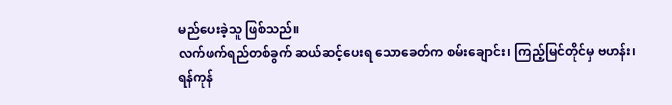မည်ပေးခဲ့သူ ဖြစ်သည်။
လက်ဖက်ရည်တစ်ခွက် ဆယ်ဆင့်ပေးရ သောခေတ်က စမ်းချောင်း၊ ကြည့်မြင်တိုင်မှ ဗဟန်း၊ ရန်ကုန်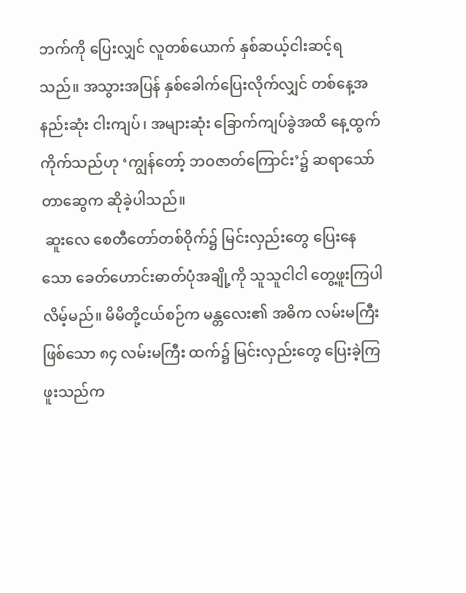ဘက်ကို ပြေးလျှင် လူတစ်ယောက် နှစ်ဆယ့်ငါးဆင့်ရသည်။ အသွားအပြန် နှစ်ခေါက်ပြေးလိုက်လျှင် တစ်နေ့အနည်းဆုံး ငါးကျပ်၊ အများဆုံး ခြောက်ကျပ်ခွဲအထိ နေ့ထွက်ကိုက်သည်ဟု ‘ကျွန်တော့် ဘဝဇာတ်ကြောင်း’၌ ဆရာသော်တာဆွေက ဆိုခဲ့ပါသည်။
 ဆူးလေ စေတီတော်တစ်ဝိုက်၌ မြင်းလှည်းတွေ ပြေးနေသော ခေတ်ဟောင်းဓာတ်ပုံအချို့ကို သူသူငါငါ တွေ့ဖူးကြပါလိမ့်မည်။ မိမိတို့ငယ်စဉ်က မန္တလေး၏ အဓိက လမ်းမကြီး ဖြစ်သော ၈၄ လမ်းမကြီး ထက်၌ မြင်းလှည်းတွေ ပြေးခဲ့ကြဖူးသည်က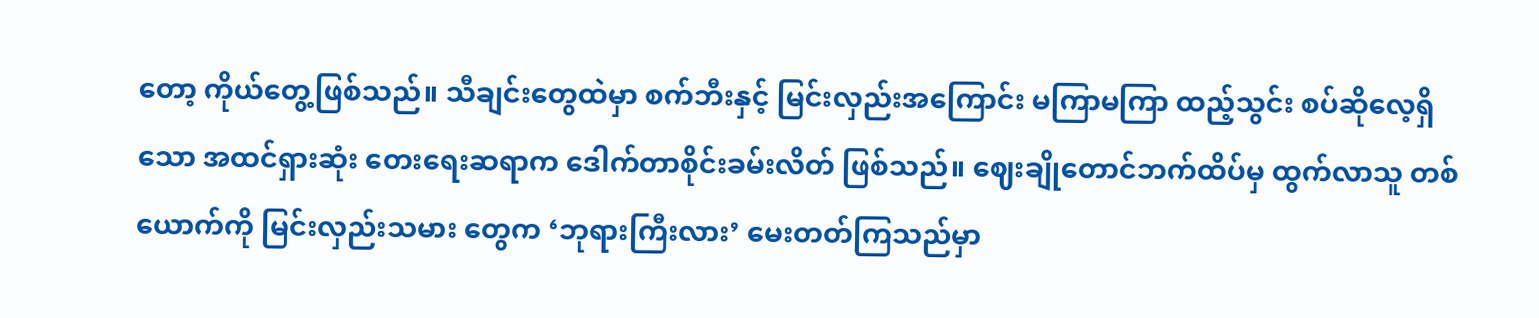တော့ ကိုယ်တွေ့ဖြစ်သည်။ သီချင်းတွေထဲမှာ စက်ဘီးနှင့် မြင်းလှည်းအကြောင်း မကြာမကြာ ထည့်သွင်း စပ်ဆိုလေ့ရှိသော အထင်ရှားဆုံး တေးရေးဆရာက ဒေါက်တာစိုင်းခမ်းလိတ် ဖြစ်သည်။ ဈေးချိုတောင်ဘက်ထိပ်မှ ထွက်လာသူ တစ်ယောက်ကို မြင်းလှည်းသမား တွေက ‘ဘုရားကြီးလား’ မေးတတ်ကြသည်မှာ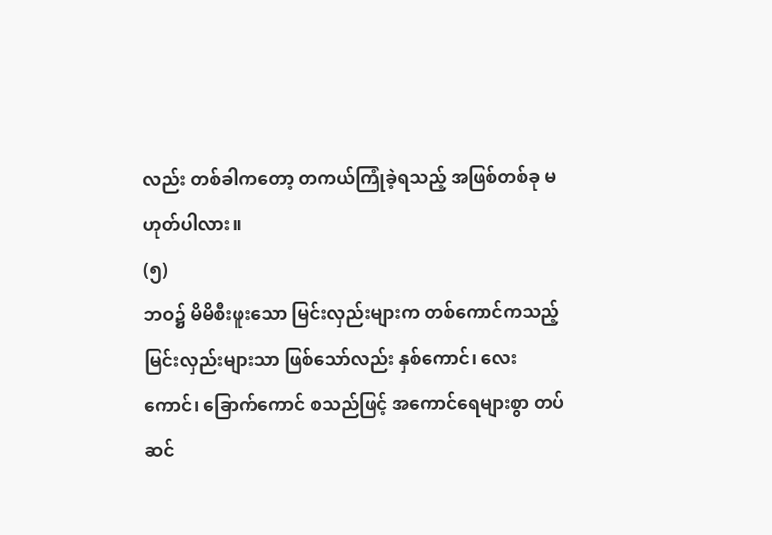လည်း တစ်ခါကတော့ တကယ်ကြုံခဲ့ရသည့် အဖြစ်တစ်ခု မဟုတ်ပါလား။
(၅)
ဘဝ၌ မိမိစီးဖူးသော မြင်းလှည်းများက တစ်ကောင်ကသည့် မြင်းလှည်းများသာ ဖြစ်သော်လည်း နှစ်ကောင်၊ လေးကောင်၊ ခြောက်ကောင် စသည်ဖြင့် အကောင်ရေများစွာ တပ်ဆင်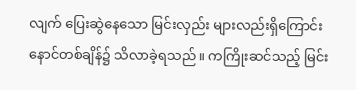လျက် ပြေးဆွဲနေသော မြင်းလှည်း များလည်းရှိကြောင်း နောင်တစ်ချိန်၌ သိလာခဲ့ရသည်။ ကကြိုးဆင်သည့် မြင်း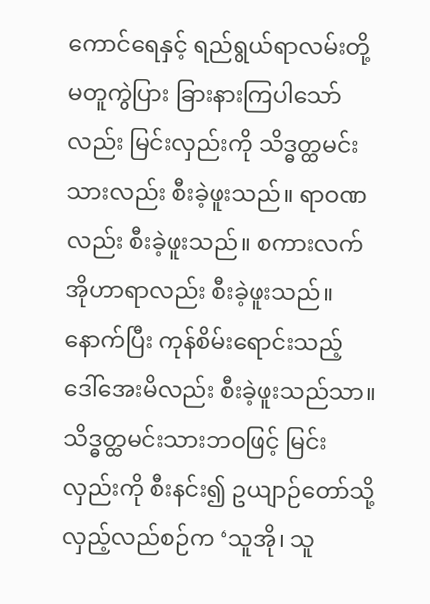ကောင်ရေနှင့် ရည်ရွယ်ရာလမ်းတို့ မတူကွဲပြား ခြားနားကြပါသော်လည်း မြင်းလှည်းကို သိဒ္ဓတ္ထမင်းသားလည်း စီးခဲ့ဖူးသည်။ ရာဝဏလည်း စီးခဲ့ဖူးသည်။ စကားလက်အိုဟာရာလည်း စီးခဲ့ဖူးသည်။ နောက်ပြီး ကုန်စိမ်းရောင်းသည့် ဒေါ်အေးမိလည်း စီးခဲ့ဖူးသည်သာ။
သိဒ္ဓတ္ထမင်းသားဘဝဖြင့် မြင်းလှည်းကို စီးနင်း၍ ဥယျာဉ်တော်သို့ လှည့်လည်စဉ်က ‘သူအို၊ သူ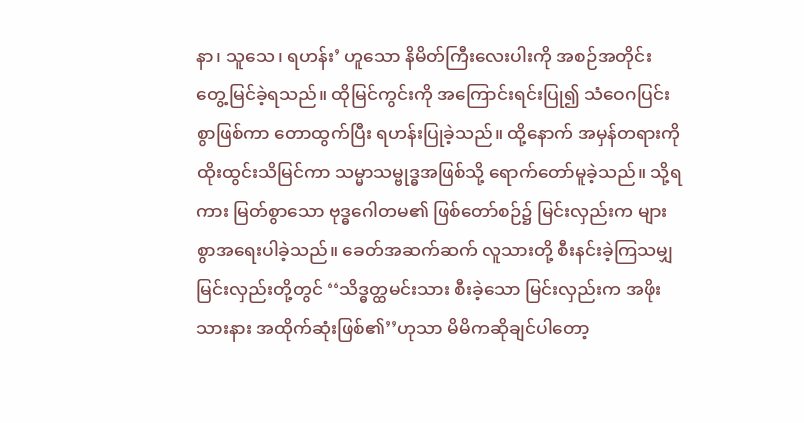နာ၊ သူသေ၊ ရဟန်း’ ဟူသော နိမိတ်ကြီးလေးပါးကို အစဉ်အတိုင်း တွေ့မြင်ခဲ့ရသည်။ ထိုမြင်ကွင်းကို အကြောင်းရင်းပြု၍ သံဝေဂပြင်းစွာဖြစ်ကာ တောထွက်ပြီး ရဟန်းပြုခဲ့သည်။ ထို့နောက် အမှန်တရားကို ထိုးထွင်းသိမြင်ကာ သမ္မာသမ္ဗုဒ္ဓအဖြစ်သို့ ရောက်တော်မူခဲ့သည်။ သို့ရကား မြတ်စွာသော ဗုဒ္ဓဂေါတမ၏ ဖြစ်တော်စဉ်၌ မြင်းလှည်းက များစွာအရေးပါခဲ့သည်။ ခေတ်အဆက်ဆက် လူသားတို့ စီးနင်းခဲ့ကြသမျှ မြင်းလှည်းတို့တွင် ‘‘သိဒ္ဓတ္ထမင်းသား စီးခဲ့သော မြင်းလှည်းက အဖိုးသားနား အထိုက်ဆုံးဖြစ်၏’’ဟုသာ မိမိကဆိုချင်ပါတော့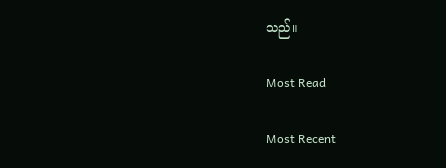သည်။

Most Read

Most Recent